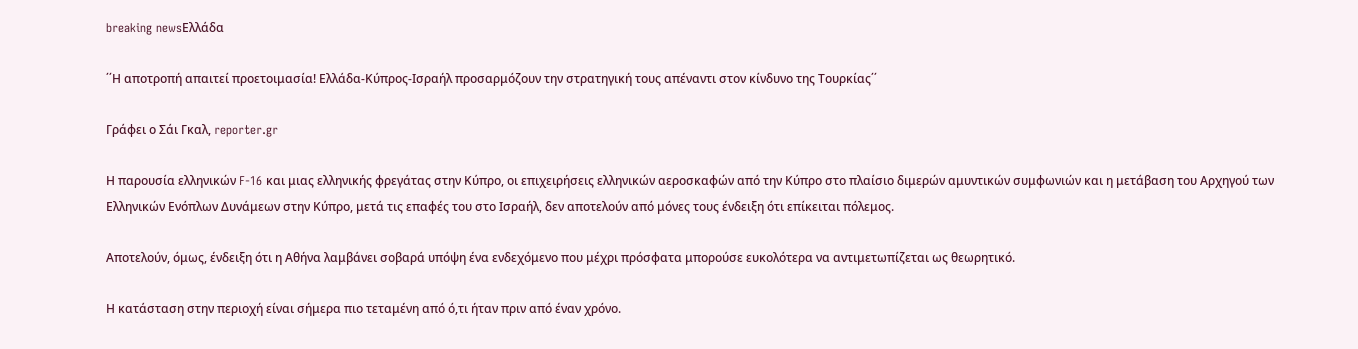breaking newsΕλλάδα

΄΄Η αποτροπή απαιτεί προετοιμασία! Ελλάδα-Κύπρος-Ισραήλ προσαρμόζουν την στρατηγική τους απέναντι στον κίνδυνο της Τουρκίας΄΄

Γράφει ο Σάι Γκαλ, reporter.gr

Η παρουσία ελληνικών F-16 και μιας ελληνικής φρεγάτας στην Κύπρο, οι επιχειρήσεις ελληνικών αεροσκαφών από την Κύπρο στο πλαίσιο διμερών αμυντικών συμφωνιών και η μετάβαση του Αρχηγού των Ελληνικών Ενόπλων Δυνάμεων στην Κύπρο, μετά τις επαφές του στο Ισραήλ, δεν αποτελούν από μόνες τους ένδειξη ότι επίκειται πόλεμος.

Αποτελούν, όμως, ένδειξη ότι η Αθήνα λαμβάνει σοβαρά υπόψη ένα ενδεχόμενο που μέχρι πρόσφατα μπορούσε ευκολότερα να αντιμετωπίζεται ως θεωρητικό.

Η κατάσταση στην περιοχή είναι σήμερα πιο τεταμένη από ό,τι ήταν πριν από έναν χρόνο.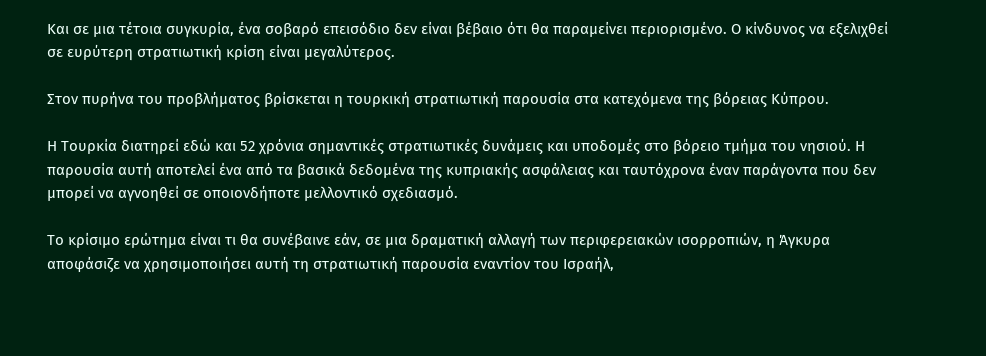Και σε μια τέτοια συγκυρία, ένα σοβαρό επεισόδιο δεν είναι βέβαιο ότι θα παραμείνει περιορισμένο. Ο κίνδυνος να εξελιχθεί σε ευρύτερη στρατιωτική κρίση είναι μεγαλύτερος.

Στον πυρήνα του προβλήματος βρίσκεται η τουρκική στρατιωτική παρουσία στα κατεχόμενα της βόρειας Κύπρου.

Η Τουρκία διατηρεί εδώ και 52 χρόνια σημαντικές στρατιωτικές δυνάμεις και υποδομές στο βόρειο τμήμα του νησιού. Η παρουσία αυτή αποτελεί ένα από τα βασικά δεδομένα της κυπριακής ασφάλειας και ταυτόχρονα έναν παράγοντα που δεν μπορεί να αγνοηθεί σε οποιονδήποτε μελλοντικό σχεδιασμό.

Το κρίσιμο ερώτημα είναι τι θα συνέβαινε εάν, σε μια δραματική αλλαγή των περιφερειακών ισορροπιών, η Άγκυρα αποφάσιζε να χρησιμοποιήσει αυτή τη στρατιωτική παρουσία εναντίον του Ισραήλ,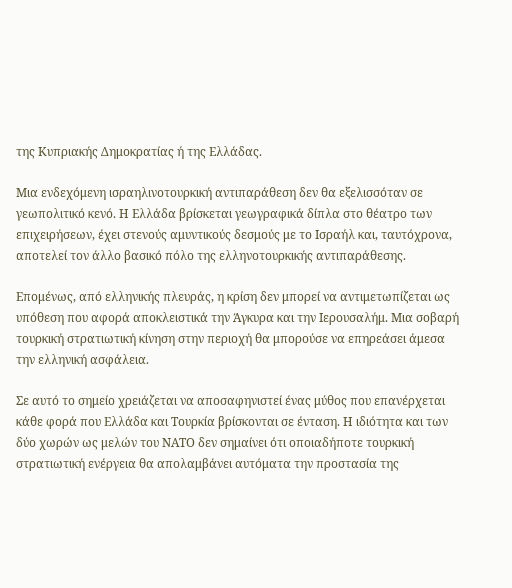της Κυπριακής Δημοκρατίας ή της Ελλάδας.

Μια ενδεχόμενη ισραηλινοτουρκική αντιπαράθεση δεν θα εξελισσόταν σε γεωπολιτικό κενό. Η Ελλάδα βρίσκεται γεωγραφικά δίπλα στο θέατρο των επιχειρήσεων, έχει στενούς αμυντικούς δεσμούς με το Ισραήλ και, ταυτόχρονα, αποτελεί τον άλλο βασικό πόλο της ελληνοτουρκικής αντιπαράθεσης.

Επομένως, από ελληνικής πλευράς, η κρίση δεν μπορεί να αντιμετωπίζεται ως υπόθεση που αφορά αποκλειστικά την Άγκυρα και την Ιερουσαλήμ. Μια σοβαρή τουρκική στρατιωτική κίνηση στην περιοχή θα μπορούσε να επηρεάσει άμεσα την ελληνική ασφάλεια.

Σε αυτό το σημείο χρειάζεται να αποσαφηνιστεί ένας μύθος που επανέρχεται κάθε φορά που Ελλάδα και Τουρκία βρίσκονται σε ένταση. Η ιδιότητα και των δύο χωρών ως μελών του ΝΑΤΟ δεν σημαίνει ότι οποιαδήποτε τουρκική στρατιωτική ενέργεια θα απολαμβάνει αυτόματα την προστασία της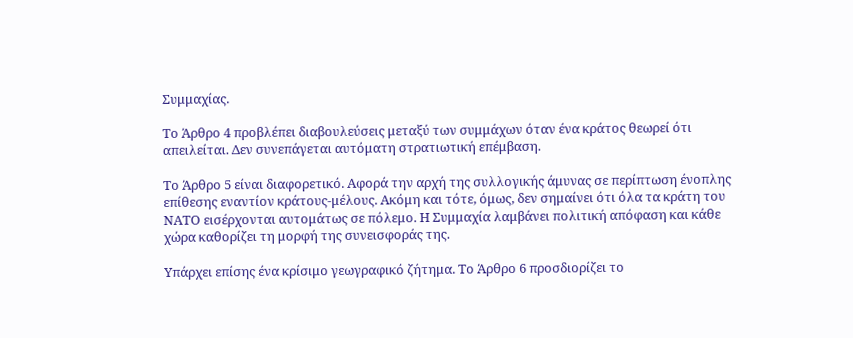Συμμαχίας.

Το Άρθρο 4 προβλέπει διαβουλεύσεις μεταξύ των συμμάχων όταν ένα κράτος θεωρεί ότι απειλείται. Δεν συνεπάγεται αυτόματη στρατιωτική επέμβαση.

Το Άρθρο 5 είναι διαφορετικό. Αφορά την αρχή της συλλογικής άμυνας σε περίπτωση ένοπλης επίθεσης εναντίον κράτους-μέλους. Ακόμη και τότε, όμως, δεν σημαίνει ότι όλα τα κράτη του ΝΑΤΟ εισέρχονται αυτομάτως σε πόλεμο. Η Συμμαχία λαμβάνει πολιτική απόφαση και κάθε χώρα καθορίζει τη μορφή της συνεισφοράς της.

Υπάρχει επίσης ένα κρίσιμο γεωγραφικό ζήτημα. Το Άρθρο 6 προσδιορίζει το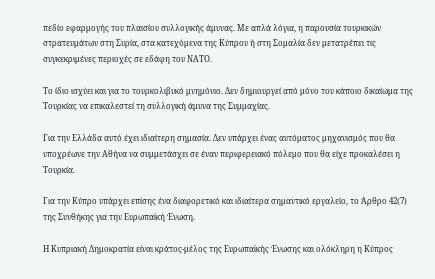πεδίο εφαρμογής του πλαισίου συλλογικής άμυνας. Με απλά λόγια, η παρουσία τουρκικών στρατευμάτων στη Συρία, στα κατεχόμενα της Κύπρου ή στη Σομαλία δεν μετατρέπει τις συγκεκριμένες περιοχές σε εδάφη του ΝΑΤΟ.

Το ίδιο ισχύει και για το τουρκολιβυκό μνημόνιο. Δεν δημιουργεί από μόνο του κάποιο δικαίωμα της Τουρκίας να επικαλεστεί τη συλλογική άμυνα της Συμμαχίας.

Για την Ελλάδα αυτό έχει ιδιαίτερη σημασία. Δεν υπάρχει ένας αυτόματος μηχανισμός που θα υποχρέωνε την Αθήνα να συμμετάσχει σε έναν περιφερειακό πόλεμο που θα είχε προκαλέσει η Τουρκία.

Για την Κύπρο υπάρχει επίσης ένα διαφορετικό και ιδιαίτερα σημαντικό εργαλείο, το Άρθρο 42(7) της Συνθήκης για την Ευρωπαϊκή Ένωση.

Η Κυπριακή Δημοκρατία είναι κράτος-μέλος της Ευρωπαϊκής Ένωσης και ολόκληρη η Κύπρος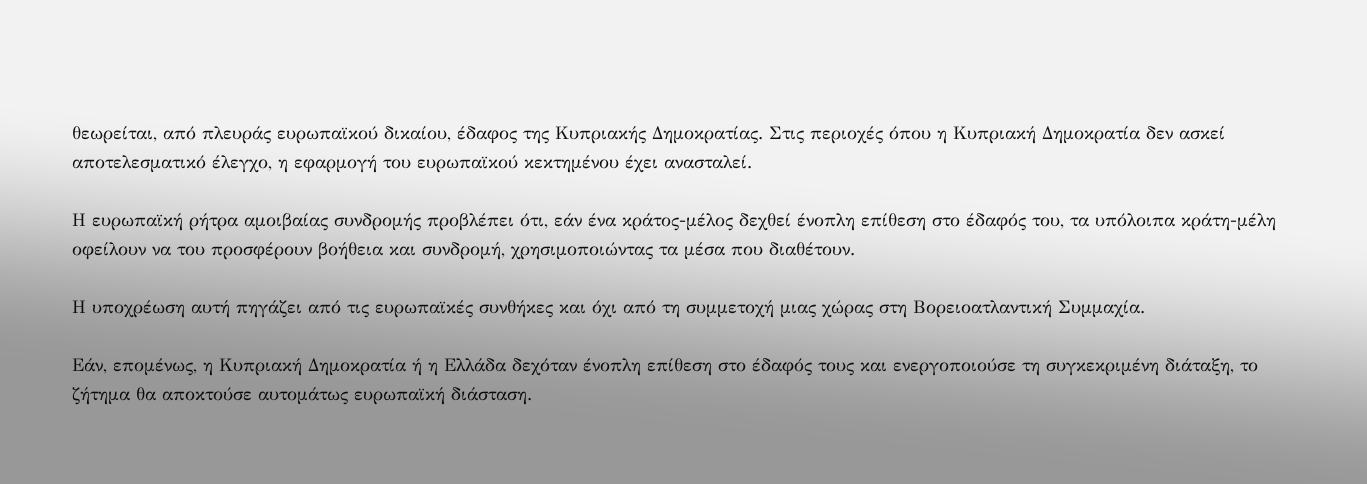θεωρείται, από πλευράς ευρωπαϊκού δικαίου, έδαφος της Κυπριακής Δημοκρατίας. Στις περιοχές όπου η Κυπριακή Δημοκρατία δεν ασκεί αποτελεσματικό έλεγχο, η εφαρμογή του ευρωπαϊκού κεκτημένου έχει ανασταλεί.

Η ευρωπαϊκή ρήτρα αμοιβαίας συνδρομής προβλέπει ότι, εάν ένα κράτος-μέλος δεχθεί ένοπλη επίθεση στο έδαφός του, τα υπόλοιπα κράτη-μέλη οφείλουν να του προσφέρουν βοήθεια και συνδρομή, χρησιμοποιώντας τα μέσα που διαθέτουν.

Η υποχρέωση αυτή πηγάζει από τις ευρωπαϊκές συνθήκες και όχι από τη συμμετοχή μιας χώρας στη Βορειοατλαντική Συμμαχία.

Εάν, επομένως, η Κυπριακή Δημοκρατία ή η Ελλάδα δεχόταν ένοπλη επίθεση στο έδαφός τους και ενεργοποιούσε τη συγκεκριμένη διάταξη, το ζήτημα θα αποκτούσε αυτομάτως ευρωπαϊκή διάσταση.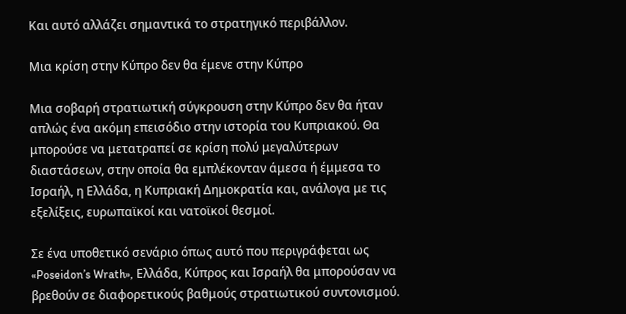Και αυτό αλλάζει σημαντικά το στρατηγικό περιβάλλον.

Μια κρίση στην Κύπρο δεν θα έμενε στην Κύπρο

Μια σοβαρή στρατιωτική σύγκρουση στην Κύπρο δεν θα ήταν απλώς ένα ακόμη επεισόδιο στην ιστορία του Κυπριακού. Θα μπορούσε να μετατραπεί σε κρίση πολύ μεγαλύτερων διαστάσεων, στην οποία θα εμπλέκονταν άμεσα ή έμμεσα το Ισραήλ, η Ελλάδα, η Κυπριακή Δημοκρατία και, ανάλογα με τις εξελίξεις, ευρωπαϊκοί και νατοϊκοί θεσμοί.

Σε ένα υποθετικό σενάριο όπως αυτό που περιγράφεται ως «Poseidon’s Wrath», Ελλάδα, Κύπρος και Ισραήλ θα μπορούσαν να βρεθούν σε διαφορετικούς βαθμούς στρατιωτικού συντονισμού.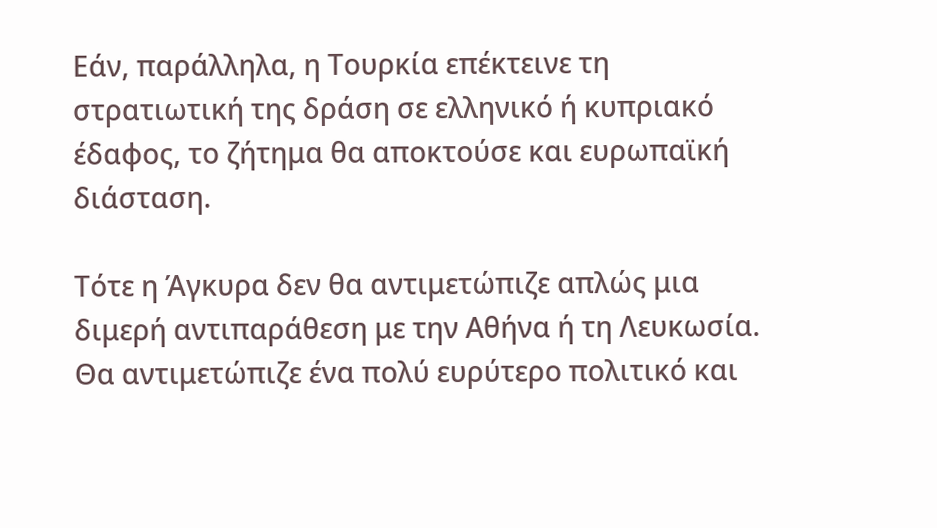Εάν, παράλληλα, η Τουρκία επέκτεινε τη στρατιωτική της δράση σε ελληνικό ή κυπριακό έδαφος, το ζήτημα θα αποκτούσε και ευρωπαϊκή διάσταση.

Τότε η Άγκυρα δεν θα αντιμετώπιζε απλώς μια διμερή αντιπαράθεση με την Αθήνα ή τη Λευκωσία. Θα αντιμετώπιζε ένα πολύ ευρύτερο πολιτικό και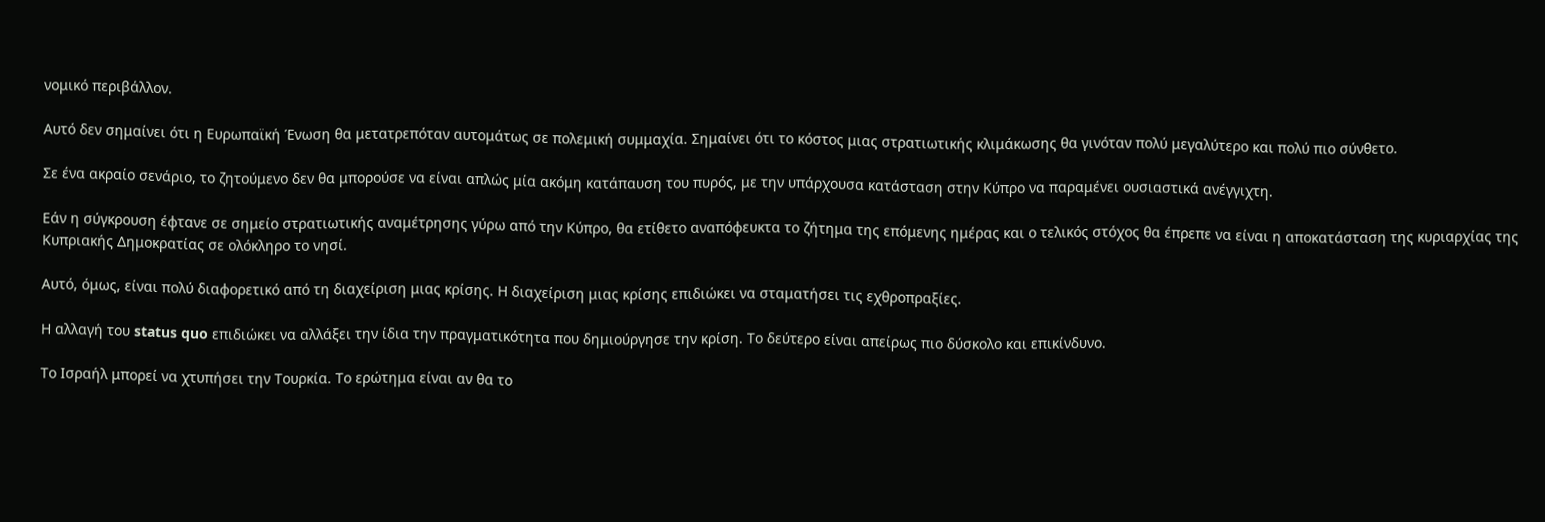νομικό περιβάλλον.

Αυτό δεν σημαίνει ότι η Ευρωπαϊκή Ένωση θα μετατρεπόταν αυτομάτως σε πολεμική συμμαχία. Σημαίνει ότι το κόστος μιας στρατιωτικής κλιμάκωσης θα γινόταν πολύ μεγαλύτερο και πολύ πιο σύνθετο.

Σε ένα ακραίο σενάριο, το ζητούμενο δεν θα μπορούσε να είναι απλώς μία ακόμη κατάπαυση του πυρός, με την υπάρχουσα κατάσταση στην Κύπρο να παραμένει ουσιαστικά ανέγγιχτη.

Εάν η σύγκρουση έφτανε σε σημείο στρατιωτικής αναμέτρησης γύρω από την Κύπρο, θα ετίθετο αναπόφευκτα το ζήτημα της επόμενης ημέρας και ο τελικός στόχος θα έπρεπε να είναι η αποκατάσταση της κυριαρχίας της Κυπριακής Δημοκρατίας σε ολόκληρο το νησί.

Αυτό, όμως, είναι πολύ διαφορετικό από τη διαχείριση μιας κρίσης. Η διαχείριση μιας κρίσης επιδιώκει να σταματήσει τις εχθροπραξίες.

Η αλλαγή του status quo επιδιώκει να αλλάξει την ίδια την πραγματικότητα που δημιούργησε την κρίση. Το δεύτερο είναι απείρως πιο δύσκολο και επικίνδυνο.

Το Ισραήλ μπορεί να χτυπήσει την Τουρκία. Το ερώτημα είναι αν θα το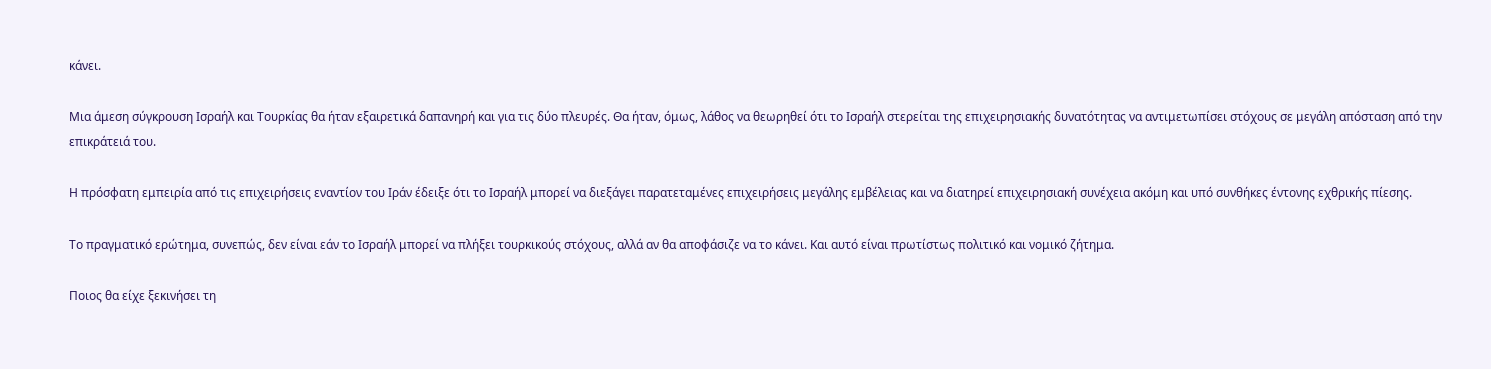κάνει.

Μια άμεση σύγκρουση Ισραήλ και Τουρκίας θα ήταν εξαιρετικά δαπανηρή και για τις δύο πλευρές. Θα ήταν, όμως, λάθος να θεωρηθεί ότι το Ισραήλ στερείται της επιχειρησιακής δυνατότητας να αντιμετωπίσει στόχους σε μεγάλη απόσταση από την επικράτειά του.

Η πρόσφατη εμπειρία από τις επιχειρήσεις εναντίον του Ιράν έδειξε ότι το Ισραήλ μπορεί να διεξάγει παρατεταμένες επιχειρήσεις μεγάλης εμβέλειας και να διατηρεί επιχειρησιακή συνέχεια ακόμη και υπό συνθήκες έντονης εχθρικής πίεσης.

Το πραγματικό ερώτημα, συνεπώς, δεν είναι εάν το Ισραήλ μπορεί να πλήξει τουρκικούς στόχους, αλλά αν θα αποφάσιζε να το κάνει. Και αυτό είναι πρωτίστως πολιτικό και νομικό ζήτημα.

Ποιος θα είχε ξεκινήσει τη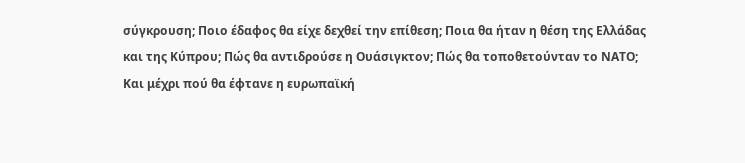σύγκρουση; Ποιο έδαφος θα είχε δεχθεί την επίθεση; Ποια θα ήταν η θέση της Ελλάδας και της Κύπρου; Πώς θα αντιδρούσε η Ουάσιγκτον; Πώς θα τοποθετούνταν το ΝΑΤΟ; Και μέχρι πού θα έφτανε η ευρωπαϊκή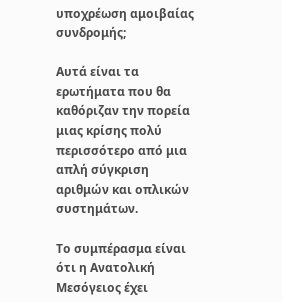υποχρέωση αμοιβαίας συνδρομής;

Αυτά είναι τα ερωτήματα που θα καθόριζαν την πορεία μιας κρίσης πολύ περισσότερο από μια απλή σύγκριση αριθμών και οπλικών συστημάτων.

Το συμπέρασμα είναι ότι η Ανατολική Μεσόγειος έχει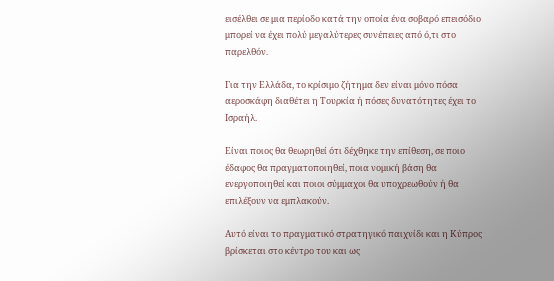εισέλθει σε μια περίοδο κατά την οποία ένα σοβαρό επεισόδιο μπορεί να έχει πολύ μεγαλύτερες συνέπειες από ό,τι στο παρελθόν.

Για την Ελλάδα, το κρίσιμο ζήτημα δεν είναι μόνο πόσα αεροσκάφη διαθέτει η Τουρκία ή πόσες δυνατότητες έχει το Ισραήλ.

Είναι ποιος θα θεωρηθεί ότι δέχθηκε την επίθεση, σε ποιο έδαφος θα πραγματοποιηθεί, ποια νομική βάση θα ενεργοποιηθεί και ποιοι σύμμαχοι θα υποχρεωθούν ή θα επιλέξουν να εμπλακούν.

Αυτό είναι το πραγματικό στρατηγικό παιχνίδι και η Κύπρος βρίσκεται στο κέντρο του και ως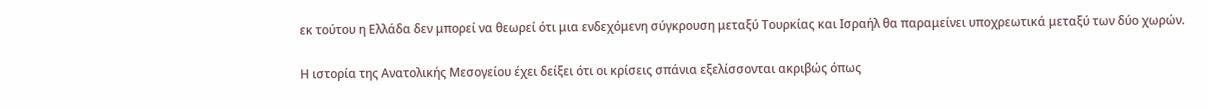εκ τούτου η Ελλάδα δεν μπορεί να θεωρεί ότι μια ενδεχόμενη σύγκρουση μεταξύ Τουρκίας και Ισραήλ θα παραμείνει υποχρεωτικά μεταξύ των δύο χωρών.

Η ιστορία της Ανατολικής Μεσογείου έχει δείξει ότι οι κρίσεις σπάνια εξελίσσονται ακριβώς όπως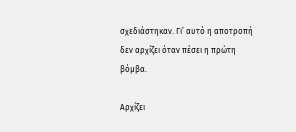σχεδιάστηκαν. Γι’ αυτό η αποτροπή δεν αρχίζει όταν πέσει η πρώτη βόμβα.

Αρχίζει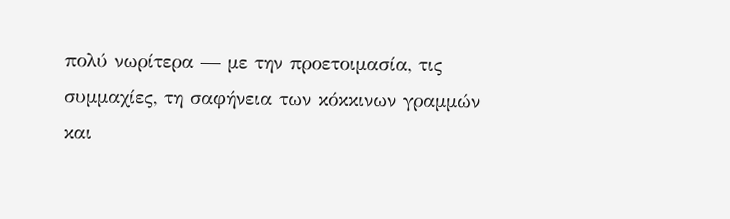πολύ νωρίτερα — με την προετοιμασία, τις συμμαχίες, τη σαφήνεια των κόκκινων γραμμών και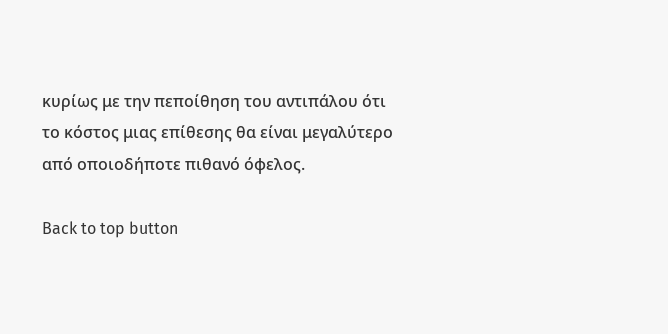κυρίως με την πεποίθηση του αντιπάλου ότι το κόστος μιας επίθεσης θα είναι μεγαλύτερο από οποιοδήποτε πιθανό όφελος.

Back to top button